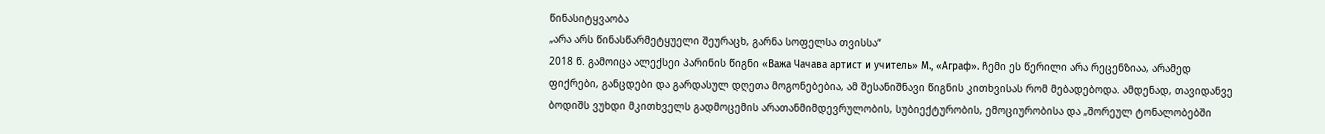წინასიტყვაობა
„არა არს წინასწარმეტყუელი შეურაცხ, გარნა სოფელსა თვისსა“
2018 წ. გამოიცა ალექსეი პარინის წიგნი «Важа Чачава артист и учитель» М., «Аграф». ჩემი ეს წერილი არა რეცენზიაა, არამედ ფიქრები, განცდები და გარდასულ დღეთა მოგონებებია, ამ შესანიშნავი წიგნის კითხვისას რომ მებადებოდა. ამდენად, თავიდანვე ბოდიშს ვუხდი მკითხველს გადმოცემის არათანმიმდევრულობის, სუბიექტურობის, ემოციურობისა და „შორეულ ტონალობებში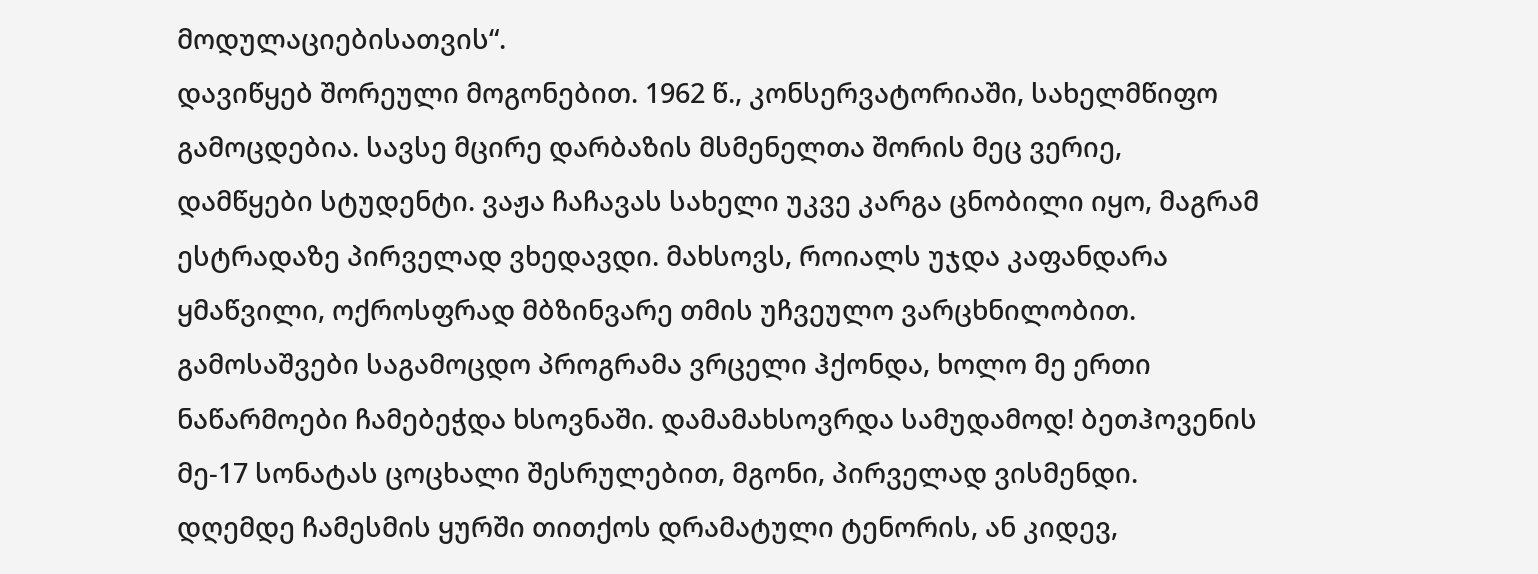მოდულაციებისათვის“.
დავიწყებ შორეული მოგონებით. 1962 წ., კონსერვატორიაში, სახელმწიფო გამოცდებია. სავსე მცირე დარბაზის მსმენელთა შორის მეც ვერიე, დამწყები სტუდენტი. ვაჟა ჩაჩავას სახელი უკვე კარგა ცნობილი იყო, მაგრამ ესტრადაზე პირველად ვხედავდი. მახსოვს, როიალს უჯდა კაფანდარა ყმაწვილი, ოქროსფრად მბზინვარე თმის უჩვეულო ვარცხნილობით. გამოსაშვები საგამოცდო პროგრამა ვრცელი ჰქონდა, ხოლო მე ერთი ნაწარმოები ჩამებეჭდა ხსოვნაში. დამამახსოვრდა სამუდამოდ! ბეთჰოვენის მე-17 სონატას ცოცხალი შესრულებით, მგონი, პირველად ვისმენდი. დღემდე ჩამესმის ყურში თითქოს დრამატული ტენორის, ან კიდევ,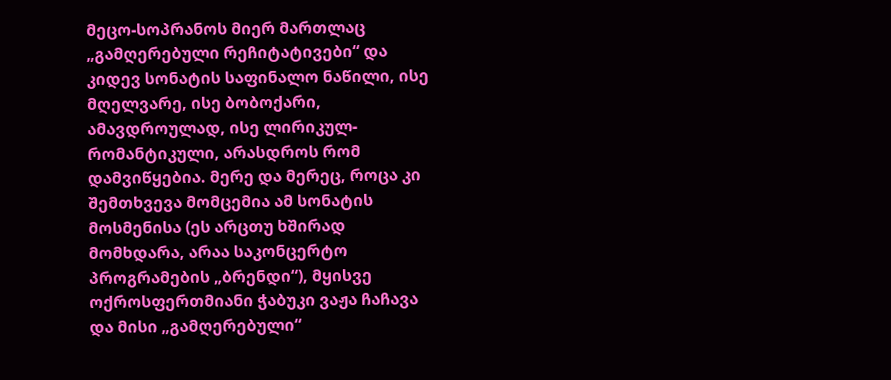მეცო-სოპრანოს მიერ მართლაც „გამღერებული რეჩიტატივები“ და კიდევ სონატის საფინალო ნაწილი, ისე მღელვარე, ისე ბობოქარი, ამავდროულად, ისე ლირიკულ-რომანტიკული, არასდროს რომ დამვიწყებია. მერე და მერეც, როცა კი შემთხვევა მომცემია ამ სონატის მოსმენისა (ეს არცთუ ხშირად მომხდარა, არაა საკონცერტო პროგრამების „ბრენდი“), მყისვე ოქროსფერთმიანი ჭაბუკი ვაჟა ჩაჩავა და მისი „გამღერებული“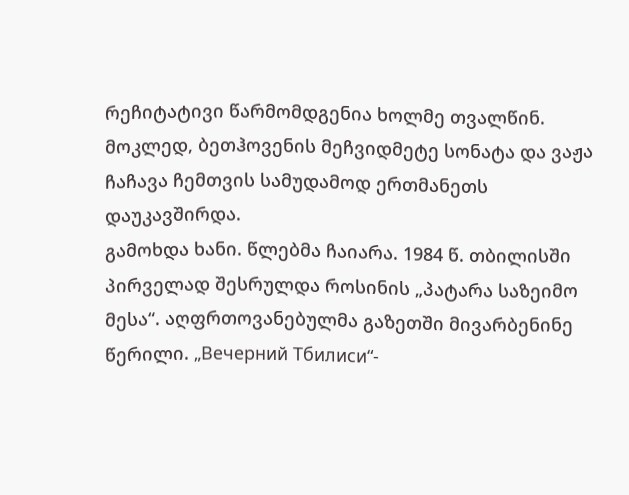რეჩიტატივი წარმომდგენია ხოლმე თვალწინ. მოკლედ, ბეთჰოვენის მეჩვიდმეტე სონატა და ვაჟა ჩაჩავა ჩემთვის სამუდამოდ ერთმანეთს დაუკავშირდა.
გამოხდა ხანი. წლებმა ჩაიარა. 1984 წ. თბილისში პირველად შესრულდა როსინის „პატარა საზეიმო მესა“. აღფრთოვანებულმა გაზეთში მივარბენინე წერილი. „Вечерний Тбилиси“-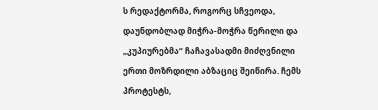ს რედაქტორმა, როგორც სჩვეოდა, დაუნდობლად მიჭრა-მოჭრა წერილი და „კუპიურებმა“ ჩაჩავასადმი მიძღვნილი ერთი მოზრდილი აბზაციც შეიწირა. ჩემს პროტესტს,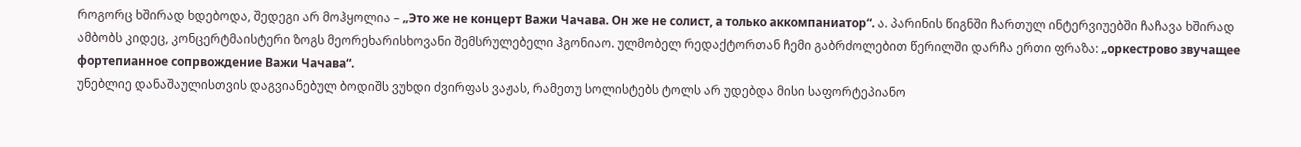როგორც ხშირად ხდებოდა, შედეგი არ მოჰყოლია – „Это же не концерт Важи Чачава. Он же не солист, а только аккомпаниатор“. ა. პარინის წიგნში ჩართულ ინტერვიუებში ჩაჩავა ხშირად ამბობს კიდეც, კონცერტმაისტერი ზოგს მეორეხარისხოვანი შემსრულებელი ჰგონიაო. ულმობელ რედაქტორთან ჩემი გაბრძოლებით წერილში დარჩა ერთი ფრაზა: „оркестрово звучащее фортепианное сопрвождение Важи Чачава“.
უნებლიე დანაშაულისთვის დაგვიანებულ ბოდიშს ვუხდი ძვირფას ვაჟას, რამეთუ სოლისტებს ტოლს არ უდებდა მისი საფორტეპიანო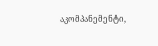აკომპანემენტი,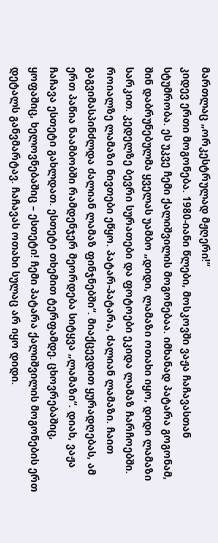მართლაც „ორკესტრულად მჟღერი!“
კიდევ ერთი მოგონება. 1980-იანი წლები, მოსკოვში ვაჟა ჩაჩავასთან სტუმრობა. ეს უკვე ჩემი ქალიშვილის მოგონებაა. იმხანად პატარა გოგონამ, შინ დაბრუნებულმა ყველას უამბო „დიდი, ლამაზი ოთახი იყო, დიდი ლამაზი სარკით. კედელზე ბევრი სურათები და ფოტოები ეკიდა ლამაზ ჩარჩოებში. როიალზე ლამაზი ნივთები ეწყო. პატარ-პატარა, ძალიან ლამაზი. ჩაით გაგვიმასპინძლდა ძალიან ლამაზ ფინჯნებში“. მიაქცევდით ყურადღებას, ამ ერთ პაწია ნაამბობში რამდენჯერ მეორდება სიტყვა „ლამაზი“. დიახ, ვაჟა ჩაჩავა ესთეტი გახლდათ. ესთეტი თხემით ტერფამდე. ცხოვრებაშიც, ყოფაშიც, ხელოვნებაშიც – ესთეტი! ჩემი პატარა ქალიშვილის მოგონების ერთ დეტალს განვმარტავ. ჩაჩავას ოთახი სულაც არ იყო დიდი.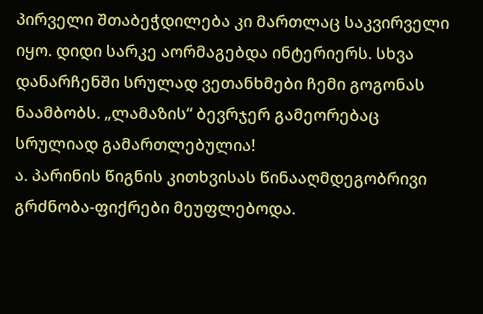პირველი შთაბეჭდილება კი მართლაც საკვირველი იყო. დიდი სარკე აორმაგებდა ინტერიერს. სხვა დანარჩენში სრულად ვეთანხმები ჩემი გოგონას ნაამბობს. „ლამაზის“ ბევრჯერ გამეორებაც სრულიად გამართლებულია!
ა. პარინის წიგნის კითხვისას წინააღმდეგობრივი გრძნობა-ფიქრები მეუფლებოდა.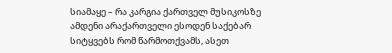სიამაყე – რა კარგია ქართველ მუსიკოსზე ამდენი არაქართველი ესოდენ საქებარ სიტყვებს რომ წარმოთქვამს, ასეთ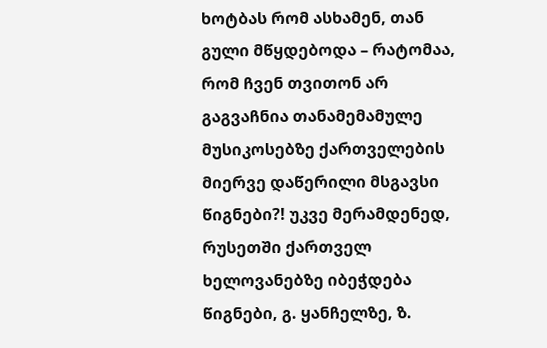ხოტბას რომ ასხამენ, თან გული მწყდებოდა – რატომაა, რომ ჩვენ თვითონ არ გაგვაჩნია თანამემამულე მუსიკოსებზე ქართველების მიერვე დაწერილი მსგავსი წიგნები?! უკვე მერამდენედ, რუსეთში ქართველ ხელოვანებზე იბეჭდება წიგნები, გ. ყანჩელზე, ზ.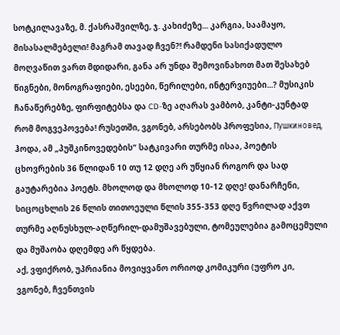სოტკილავაზე, მ. ქასრაშვილზე, ჯ. კახიძეზე... კარგია, საამაყო, მისასალმებელი! მაგრამ თავად ჩვენ?! რამდენი სასიქადულო მოღვაწით ვართ მდიდარი, განა არ უნდა შემოვინახოთ მათ შესახებ წიგნები, მონოგრაფიები, ესეები, წერილები, ინტერვიუები...? მუსიკის ჩანაწერებზე, ფირფიტებსა და CD-ზე აღარას ვამბობ, კანტი-კუნტად რომ მოგვეპოვება! რუსეთში, ვგონებ, არსებობს პროფესია, Пушкиновед, ჰოდა, ამ „პუშკინოვედების“ სატკივარი თურმე ისაა, პოეტის ცხოვრების 36 წლიდან 10 თუ 12 დღე არ უწყიან როგორ და სად გაუტარებია პოეტს. მხოლოდ და მხოლოდ 10-12 დღე! დანარჩენი, სიცოცხლის 26 წლის თითოეული წლის 355-353 დღე წვრილად აქვთ თურმე აღნუსხულ-აღწერილ-დამუშავებული, ტომეულებია გამოცემული და მუშაობა დღემდე არ წყდება.
აქ, ვფიქრობ, უპრიანია მოვიყვანო ორიოდ კომიკური (უფრო კი, ვგონებ, ჩვენთვის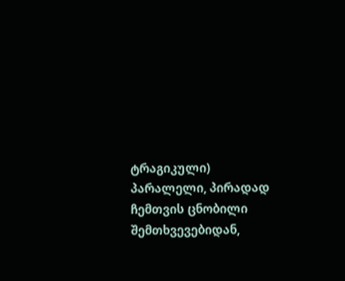ტრაგიკული) პარალელი, პირადად ჩემთვის ცნობილი შემთხვევებიდან,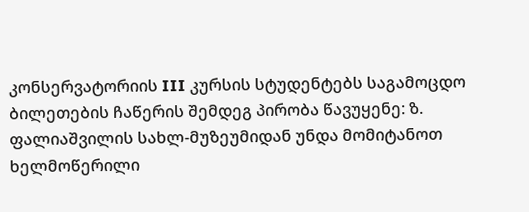კონსერვატორიის III კურსის სტუდენტებს საგამოცდო ბილეთების ჩაწერის შემდეგ პირობა წავუყენე: ზ. ფალიაშვილის სახლ-მუზეუმიდან უნდა მომიტანოთ ხელმოწერილი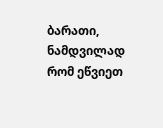ბარათი, ნამდვილად რომ ეწვიეთ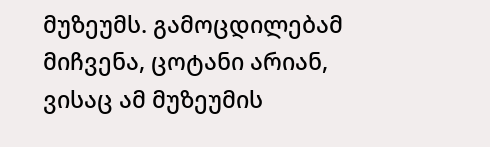მუზეუმს. გამოცდილებამ მიჩვენა, ცოტანი არიან, ვისაც ამ მუზეუმის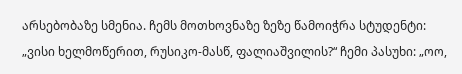არსებობაზე სმენია. ჩემს მოთხოვნაზე ზეზე წამოიჭრა სტუდენტი: „ვისი ხელმოწერით, რუსიკო-მასწ, ფალიაშვილის?“ ჩემი პასუხი: „ოო,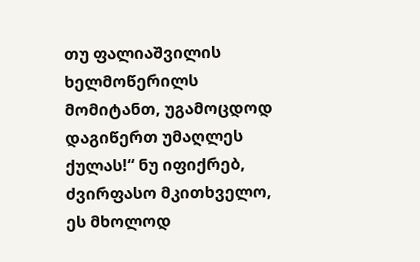თუ ფალიაშვილის ხელმოწერილს მომიტანთ, უგამოცდოდ დაგიწერთ უმაღლეს ქულას!“ ნუ იფიქრებ, ძვირფასო მკითხველო, ეს მხოლოდ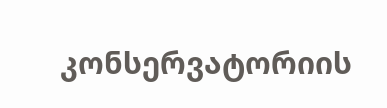კონსერვატორიის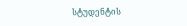სტუდენტის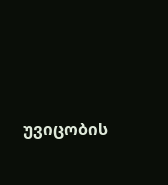უვიცობის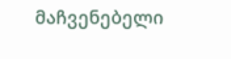მაჩვენებელი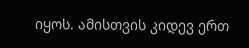იყოს. ამისთვის კიდევ ერთ